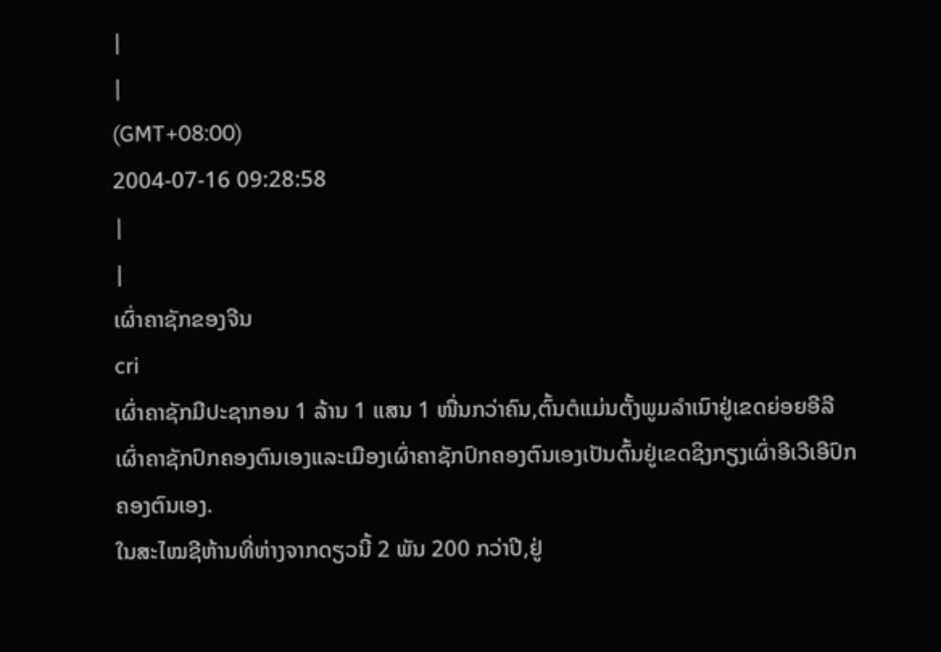|
|
(GMT+08:00)
2004-07-16 09:28:58
|
|
ເຜົ່າຄາຊັກຂອງຈີນ
cri
ເຜົ່າຄາຊັກມີປະຊາກອນ 1 ລ້ານ 1 ແສນ 1 ໜື່ນກວ່າຄົນ,ຕົ້ນຕໍແມ່ນຕັ້ງພູມລຳເນົາຢູ່ເຂດຍ່ອຍອີລີເຜົ່າຄາຊັກປົກຄອງຕົນເອງແລະເມືອງເຜົ່າຄາຊັກປົກຄອງຕົນເອງເປັນຕົ້ນຢູ່ເຂດຊິງກຽງເຜົ່າອີເວີເອີປົກຄອງຕົນເອງ.
ໃນສະໄໝຊີຫ້ານທີ່ຫ່າງຈາກດຽວນີ້ 2 ພັນ 200 ກວ່າປີ,ຢູ່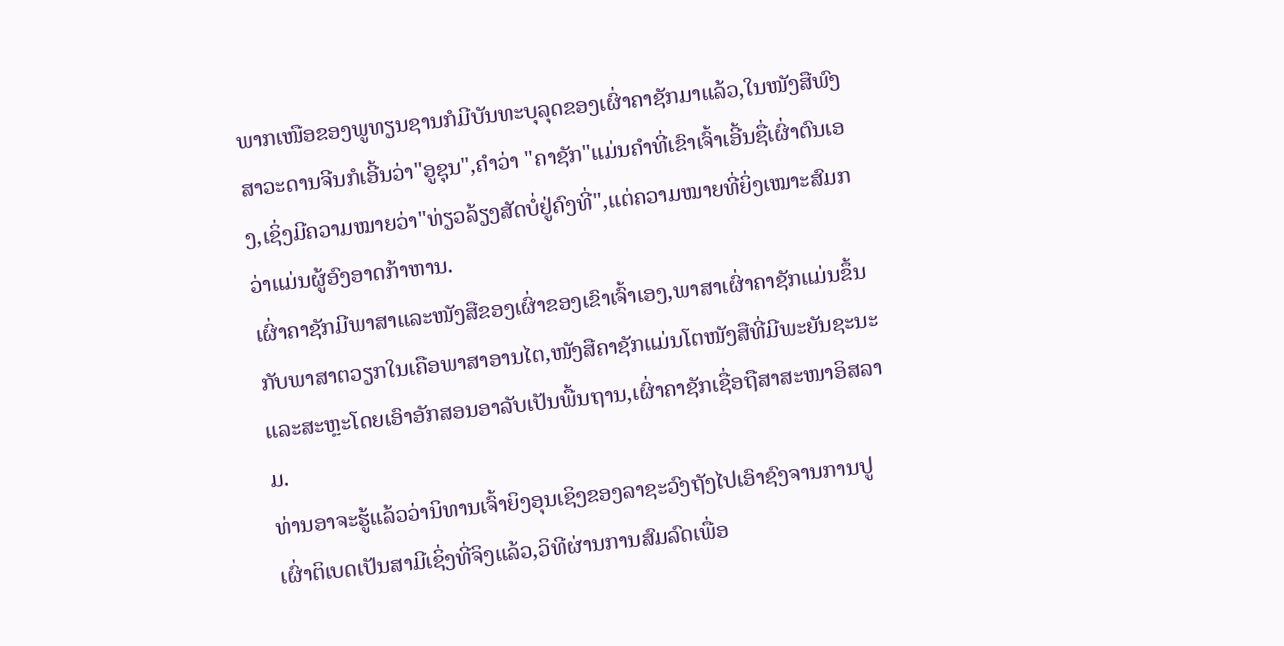ພາກເໜືອຂອງພູທຽນຊານກໍມີບັນທະບຸລຸດຂອງເຜົ່າຄາຊັກມາແລ້ວ,ໃນໜັງສືພົງສາວະດານຈີນກໍເອີ້ນວ່າ"ອູຊຸນ",ຄຳວ່າ "ຄາຊັກ"ແມ່ນຄຳທີ່ເຂົາເຈົ້າເອີ້ນຊື່ເຜົ່າຕົນເອງ,ເຊິ່ງມີຄວາມໝາຍວ່າ"ທ່ຽວລ້ຽງສັດບໍ່ຢູ່ຄົງທີ່",ແຕ່ຄວາມໝາຍທີ່ຍິ່ງເໝາະສົມກວ່າແມ່ນຜູ້ອົງອາດກ້າຫານ.
ເຜົ່າຄາຊັກມີພາສາແລະໜັງສືຂອງເຜົ່າຂອງເຂົາເຈົ້າເອງ,ພາສາເຜົ່າຄາຊັກແມ່ນຂຶ້ນກັບພາສາຕວຽກໃນເຄືອພາສາອານໄຕ,ໜັງສືຄາຊັກແມ່ນໂຕໜັງສືທີ່ມີພະຍັນຊະນະແລະສະຫຼະໂດຍເອົາອັກສອນອາລັບເປັນພື້ນຖານ,ເຜົ່າຄາຊັກເຊື່ອຖືສາສະໜາອິສລາມ.
ທ່ານອາຈະຮູ້ແລ້ວວ່ານິທານເຈົ້າຍິງອຸນເຊິງຂອງລາຊະວົງຖັງໄປເອົາຊົງຈານການປູເຜົ່າຕິເບດເປັນສາມີເຊິ່ງທີ່ຈິງແລ້ວ,ວິທີຜ່ານການສົມລົດເພື່ອ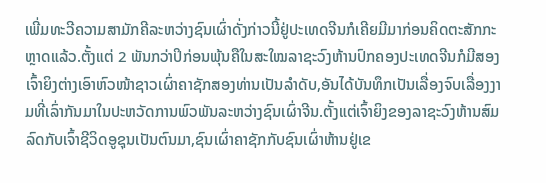ເພີ່ມທະວີຄວາມສາມັກຄີລະຫວ່າງຊົນເຜົ່າດັ່ງກ່າວນີ້ຢູ່ປະເທດຈີນກໍເຄີຍມີມາກ່ອນຄິດຕະສັກກະຫຼາດແລ້ວ.ຕັ້ງແຕ່ 2 ພັນກວ່າປິກ່ອນພຸ້ນຄືໃນສະໃໝລາຊະວົງຫ້ານປົກຄອງປະເທດຈີນກໍມີສອງເຈົ້າຍິງຕ່າງເອົາຫົວໜ້າຊາວເຜົ່າຄາຊັກສອງທ່ານເປັນລຳດັບ,ອັນໄດ້ບັນທຶກເປັນເລື່ອງຈົບເລື່ອງງາມທີ່ເລົ່າກັນມາໃນປະຫວັດການພົວພັນລະຫວ່າງຊົນເຜົ່າຈີນ.ຕັ້ງແຕ່ເຈົ້າຍິງຂອງລາຊະວົງຫ້ານສົມລົດກັບເຈົ້າຊີວິດອູຊຸນເປັນຕົນມາ,ຊົນເຜົ່າຄາຊັກກັບຊົນເຜົ່າຫ້ານຢູ່ເຂ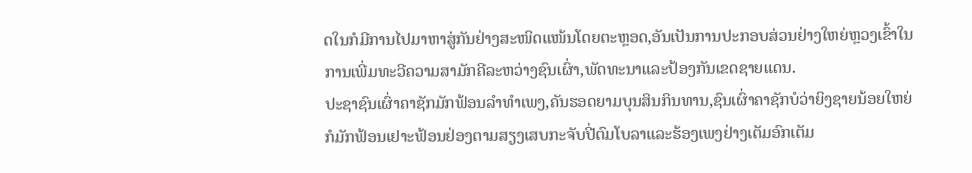ດໃນກໍມີການໄປມາຫາສູ່ກັນຢ່າງສະໜິດແໜ້ນໂດຍຕະຫຼອດ,ອັນເປັນການປະກອບສ່ວນຢ່າງໃຫຍ່ຫຼວງເຂົ້າໃນການເພີ່ມທະວີຄວາມສາມັກຄີລະຫວ່າງຊົນເຜົ່າ,ພັດທະນາແລະປ້ອງກັນເຂດຊາຍແດນ.
ປະຊາຊົນເຜົ່າຄາຊັກມັກຟ້ອນລຳທຳເພງ,ຄັນຮອດຍາມບຸນສິນກິນທານ,ຊົນເຜົ່າຄາຊັກບໍວ່າຍິງຊາຍນ້ອຍໃຫຍ່ກໍມັກຟ້ອນເຢາະຟ້ອນຢ່ອງຕາມສຽງເສບກະຈັບປີ່ຕົມໂບລາແລະຮ້ອງເພງຢ່າງເຕັມອົກເຕັມ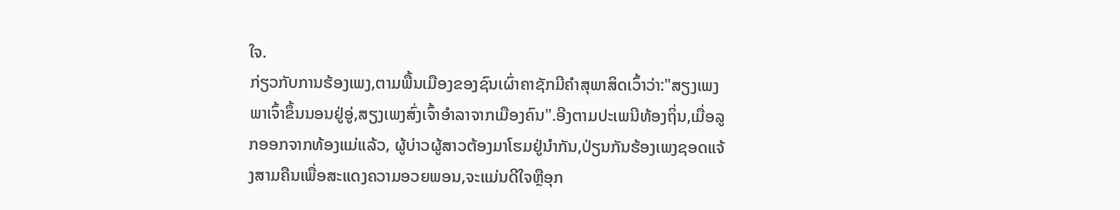ໃຈ.
ກ່ຽວກັບການຮ້ອງເພງ,ຕາມພື້ນເມືອງຂອງຊົນເຜົ່າຄາຊັກມີຄຳສຸພາສິດເວົ້າວ່າ:"ສຽງເພງພາເຈົ້າຂຶ້ນນອນຢູ່ອູ່,ສຽງເພງສົ່ງເຈົ້າອຳລາຈາກເມືອງຄົນ".ອີງຕາມປະເພນີທ້ອງຖິ່ນ,ເມື່ອລູກອອກຈາກທ້ອງແມ່ແລ້ວ, ຜູ້ບ່າວຜູ້ສາວຕ້ອງມາໂຮມຢູ່ນຳກັນ,ປ່ຽນກັນຮ້ອງເພງຊອດແຈ້ງສາມຄືນເພື່ອສະແດງຄວາມອວຍພອນ,ຈະແມ່ນດີໃຈຫຼືອຸກ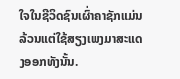ໃຈໃນຊີວິດຊົນເຜົ່າຄາຊັກແມ່ນລ້ວນແຕ່ໃຊ້ສຽງເພງມາສະແດງອອກທັງນັ້ນ.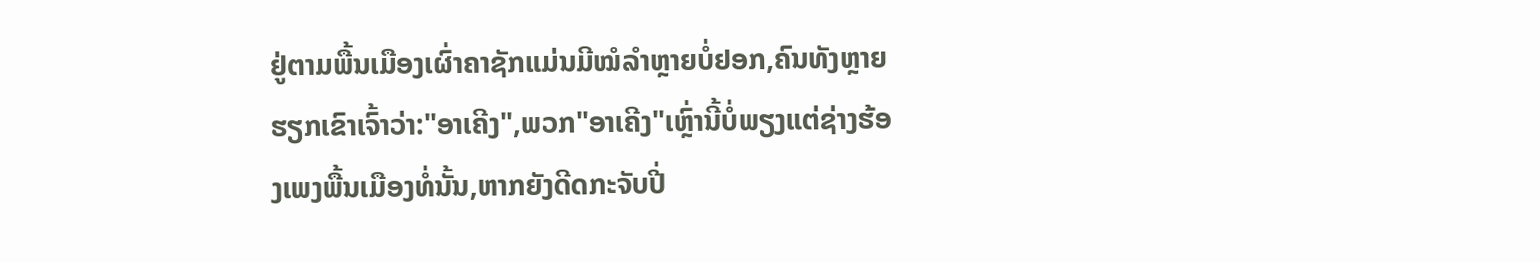ຢູ່ຕາມພື້ນເມືອງເຜົ່າຄາຊັກແມ່ນມີໝໍລຳຫຼາຍບໍ່ຢອກ,ຄົນທັງຫຼາຍຮຽກເຂົາເຈົ້າວ່າ:"ອາເຄີງ",ພວກ"ອາເຄີງ"ເຫຼົ່ານີ້ບໍ່ພຽງແຕ່ຊ່າງຮ້ອງເພງພື້ນເມືອງທໍ່ນັ້ນ,ຫາກຍັງດີດກະຈັບປີ່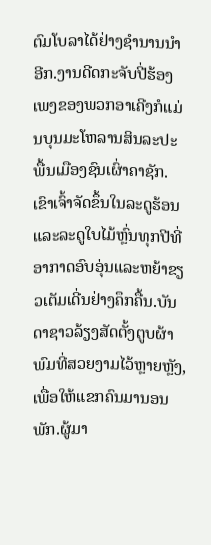ຕົມໂບລາໄດ້ຢ່າງຊຳນານນຳອີກ.ງານດີດກະຈັບປີ່ຮ້ອງເພງຂອງພວກອາເຄີງກໍແມ່ນບຸນມະໂຫລານສິນລະປະພື້ນເມືອງຊົນເຜົ່າຄາຊັກ.ເຂົາເຈົ້າຈັດຂຶ້ນໃນລະດູຮ້ອນແລະລະດູໃບໄມ້ຫຼົ່ນທຸກປີທີ່ອາກາດອົບອຸ່ນແລະຫຍ້າຂຽວເຕັມເດີ່ນຢ່າງຄຶກຄື້ນ.ບັນດາຊາວລ້ຽງສັດຕັ້ງຕູບຜ້າພົມທີ່ສວຍງາມໄວ້ຫຼາຍຫຼັງ,ເພື່ອໃຫ້ແຂກຄົນມານອນພັກ.ຜູ້ມາ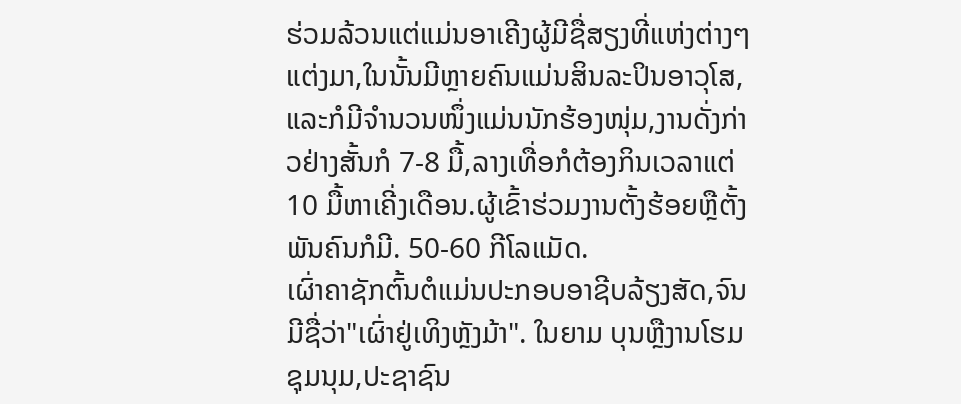ຮ່ວມລ້ວນແຕ່ແມ່ນອາເຄີງຜູ້ມີຊື່ສຽງທີ່ແຫ່ງຕ່າງໆແຕ່ງມາ,ໃນນັ້ນມີຫຼາຍຄົນແມ່ນສິນລະປິນອາວຸໂສ, ແລະກໍມີຈຳນວນໜຶ່ງແມ່ນນັກຮ້ອງໜຸ່ມ,ງານດັ່ງກ່າວຢ່າງສັ້ນກໍ 7-8 ມື້,ລາງເທື່ອກໍຕ້ອງກິນເວລາແຕ່ 10 ມື້ຫາເຄີ່ງເດືອນ.ຜູ້ເຂົ້າຮ່ວມງານຕັ້ງຮ້ອຍຫຼືຕັ້ງພັນຄົນກໍມີ. 50-60 ກີໂລແມັດ.
ເຜົ່າຄາຊັກຕົ້ນຕໍແມ່ນປະກອບອາຊີບລ້ຽງສັດ,ຈົນມີຊື່ວ່າ"ເຜົ່າຢູ່ເທິງຫຼັງມ້າ". ໃນຍາມ ບຸນຫຼືງານໂຮມຊຸມນຸມ,ປະຊາຊົນ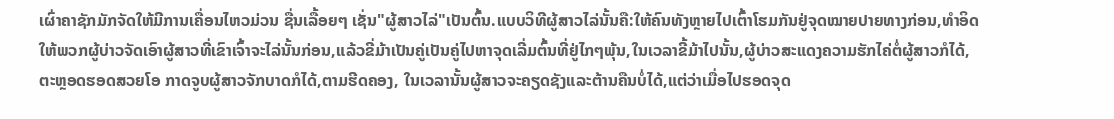ເຜົ່າຄາຊັກມັກຈັດໃຫ້ມີການເຄື່ອນໄຫວມ່ວນ ຊື່ນເລື້ອຍໆ ເຊັ່ນ"ຜູ້ສາວໄລ່"ເປັນຕົ້ນ.ແບບວິທີຜູ້ສາວໄລ່ນັ້ນຄື:ໃຫ້ຄົນທັງຫຼາຍໄປເຕົ້າໂຮມກັນຢູ່ຈຸດໝາຍປາຍທາງກ່ອນ,ທຳອິດໃຫ້ພວກຜູ້ບ່າວຈັດເອົາຜູ້ສາວທີ່ເຂົາເຈົ້າຈະໄລ່ນັ້ນກ່ອນ,ແລ້ວຂີ່ມ້າເປັນຄູ່ເປັນຄູ່ໄປຫາຈຸດເລີ່ມຕົ້ນທີ່ຢູ່ໄກໆພຸ້ນ,ໃນເວລາຂີ້ມ້າໄປນັ້ນ,ຜູ້ບ່າວສະແດງຄວາມຮັກໄຄ່ຕໍ່ຜູ້ສາວກໍໄດ້,ຕະຫຼອດຮອດສວຍໂອ ກາດຈູບຜູ້ສາວຈັກບາດກໍໄດ້,ຕາມຮີດຄອງ, ໃນເວລານັ້ນຜູ້ສາວຈະຄຽດຊັງແລະຕ້ານຄືນບໍ່ໄດ້,ແຕ່ວ່າເມື່ອໄປຮອດຈຸດ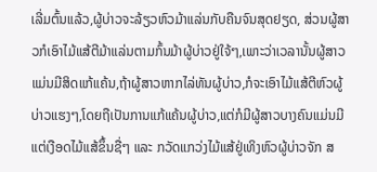ເລີ່ມຕົ້ນແລ້ວ,ຜູ້ບ່າວຈະລ້ຽວຫົວມ້າແລ່ນກັບຄືນຈົນສຸດຢຽດ, ສ່ວນຜູ້ສາວກໍເອົາໄມ້ແສ້ຕີມ້າແລ່ນຕາມກົ້ນມ້າຜູ້ບ່າວຢູ່ໃຈ້ໆ,ເພາະວ່າເວລານັ້ນຜູ້ສາວແມ່ນມີສິດແກ້ແຄ້ນ,ຖ້າຜູ້ສາວຫາກໄລ່ທັນຜູ້ບ່າວ,ກໍຈະເອົາໄມ້ແສ້ຕີຫົວຜູ້ບ່າວແຮງໆ,ໂດຍຖືເປັນການແກ້ແຄ້ນຜູ້ບ່າວ,ແຕ່ກໍມີຜູ້ສາວບາງຄົນແມ່ນມີແຕ່ເງືອດໄມ້ແສ້ຂຶ້ນຊື່ໆ ແລະ ກວັດແກວ່ງໄມ້ແສ້ຢູ່ເທິງຫົວຜູ້ບ່າວຈັກ ສ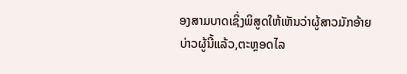ອງສາມບາດເຊິ່ງພິສູດໃຫ້ເຫັນວ່າຜູ້ສາວມັກອ້າຍບ່າວຜູ້ນີ້ແລ້ວ,ຕະຫຼອດໄລ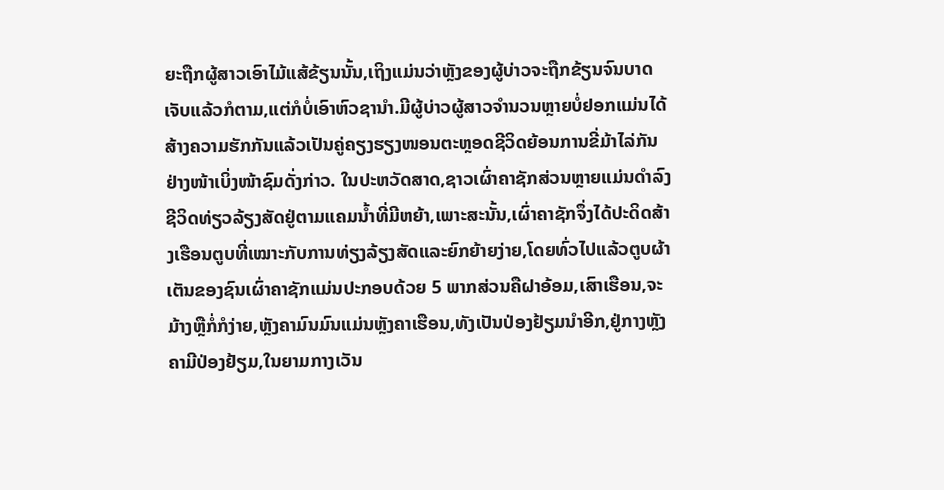ຍະຖືກຜູ້ສາວເອົາໄມ້ແສ້ຂ້ຽນນັ້ນ,ເຖິງແມ່ນວ່າຫຼັງຂອງຜູ້ບ່າວຈະຖືກຂ້ຽນຈົນບາດເຈັບແລ້ວກໍຕາມ,ແຕ່ກໍບໍ່ເອົາຫົວຊານຳ.ມີຜູ້ບ່າວຜູ້ສາວຈຳນວນຫຼາຍບໍ່ຢອກແມ່ນໄດ້ສ້າງຄວາມຮັກກັນແລ້ວເປັນຄູ່ຄຽງຮຽງໜອນຕະຫຼອດຊີວິດຍ້ອນການຂີ່ມ້າໄລ່ກັນຢ່າງໜ້າເບິ່ງໜ້າຊົມດັ່ງກ່າວ. ໃນປະຫວັດສາດ,ຊາວເຜົ່າຄາຊັກສ່ວນຫຼາຍແມ່ນດຳລົງຊີວິດທ່ຽວລ້ຽງສັດຢູ່ຕາມແຄມນ້ຳທີ່ມີຫຍ້າ,ເພາະສະນັ້ນ,ເຜົ່າຄາຊັກຈຶ່ງໄດ້ປະດິດສ້າງເຮືອນຕູບທີ່ເໝາະກັບການທ່ຽງລ້ຽງສັດແລະຍົກຍ້າຍງ່າຍ,ໂດຍທົ່ວໄປແລ້ວຕູບຜ້າເຕັນຂອງຊົນເຜົ່າຄາຊັກແມ່ນປະກອບດ້ວຍ 5 ພາກສ່ວນຄືຝາອ້ອມ,ເສົາເຮືອນ,ຈະມ້າງຫຼືກໍ່ກໍງ່າຍ,ຫັຼງຄາມົນມົນແມ່ນຫຼັງຄາເຮືອນ,ທັງເປັນປ່ອງຢ້ຽມນຳອີກ,ຢູ່ກາງຫຼັງຄາມີປ່ອງຢ້ຽມ,ໃນຍາມກາງເວັນ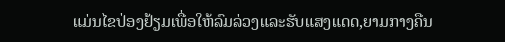ແມ່ນໄຂປ່ອງຢ້ຽມເພື່ອໃຫ້ລົມລ່ວງແລະຮັບແສງແດດ,ຍາມກາງຄືນ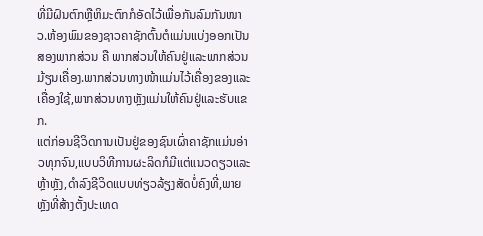ທີ່ມີຝົນຕົກຫຼືຫິມະຕົກກໍອັດໄວ້ເພື່ອກັນລົມກັນໜາວ.ຫ້ອງພົມຂອງຊາວຄາຊັກຕົ້ນຕໍແມ່ນແບ່ງອອກເປັນສອງພາກສ່ວນ ຄື ພາກສ່ວນໃຫ້ຄົນຢູ່ແລະພາກສ່ວນມ້ຽນເຄື່ອງ.ພາກສ່ວນທາງໜ້າແມ່ນໄວ້ເຄື່ອງຂອງແລະເຄື່ອງໃຊ້,ພາກສ່ວນທາງຫັຼງແມ່ນໃຫ້ຄົນຢູ່ແລະຮັບແຂກ.
ແຕ່ກ່ອນຊີວິດການເປັນຢູ່ຂອງຊົນເຜົ່າຄາຊັກແມ່ນອ່າວທຸກຈົນ,ແບບວິທີການຜະລິດກໍມີແຕ່ແນວດຽວແລະຫຼ້າຫຼັງ,ດຳລົງຊີວິດແບບທ່ຽວລ້ຽງສັດບ່ໍຄົງທີ່,ພາຍຫຼັງທີ່ສ້າງຕັ້ງປະເທດ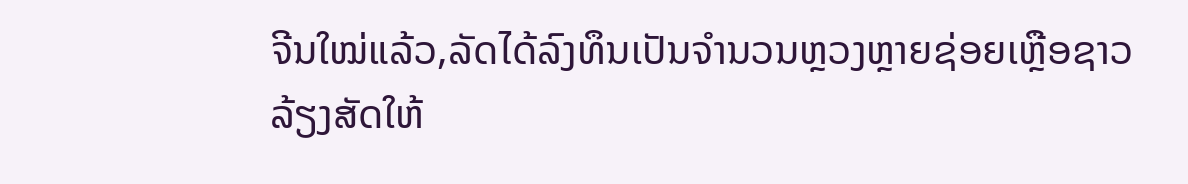ຈີນໃໝ່ແລ້ວ,ລັດໄດ້ລົງທຶນເປັນຈຳນວນຫຼວງຫຼາຍຊ່ອຍເຫຼືອຊາວລ້ຽງສັດໃຫ້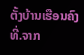ຕັ້ງບ້ານເຮືອນຄົງທີ່.ຈາກ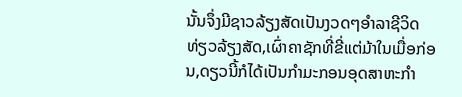ນັ້ນຈຶ່ງມີຊາວລ້ຽງສັດເປັນງວດໆອຳລາຊີວິດທ່ຽວລ້ຽງສັດ,ເຜົ່າຄາຊັກທີ່ຂີ່ແຕ່ມ້າໃນເມື່ອກ່ອນ,ດຽວນີ້ກໍໄດ້ເປັນກຳມະກອນອຸດສາຫະກຳ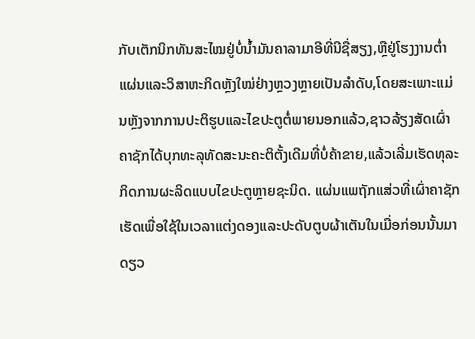ກັບເຕັກນິກທັນສະໄໝຢູ່ບໍ່ນ້ຳມັນຄາລາມາອີທີ່ນີຊື່ສຽງ,ຫຼືຢູ່ໂຮງງານຕ່ຳແຜ່ນແລະວິສາຫະກິດຫຼັງໃໝ່ຢ່າງຫຼວງຫຼາຍເປັນລຳດັບ,ໂດຍສະເພາະແມ່ນຫຼັງຈາກການປະຕິຮູບແລະໄຂປະຕູຕໍ່ພາຍນອກແລ້ວ,ຊາວລ້ຽງສັດເຜົ່າຄາຊັກໄດ້ບຸກທະລຸທັດສະນະຄະຕິຕັ້ງເດີມທີ່ບໍ່ຄ້າຂາຍ,ແລ້ວເລີ່ມເຮັດທຸລະກິດການຜະລິດແບບໄຂປະຕູຫຼາຍຊະນິດ. ແຜ່ນແພຖັກແສ່ວທີ່ເຜົ່າຄາຊັກເຮັດເພື່ອໃຊ້ໃນເວລາແຕ່ງດອງແລະປະດັບຕູບຜ້າເຕັນໃນເມື່ອກ່ອນນັ້ນມາດຽວ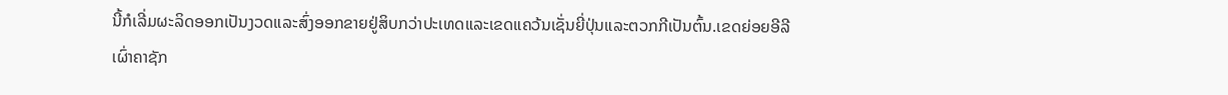ນີ້ກໍເລີ່ມຜະລິດອອກເປັນງວດແລະສົ່ງອອກຂາຍຢູ່ສິບກວ່າປະເທດແລະເຂດແຄວ້ນເຊັ່ນຍີ່ປຸ່ນແລະຕວກກີເປັນຕົ້ນ.ເຂດຍ່ອຍອີລີເຜົ່າຄາຊັກ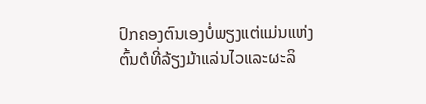ປົກຄອງຕົນເອງບໍ່ພຽງແຕ່ແມ່ນແຫ່ງຕົ້ນຕໍທີ່ລ້ຽງມ້າແລ່ນໄວແລະຜະລິ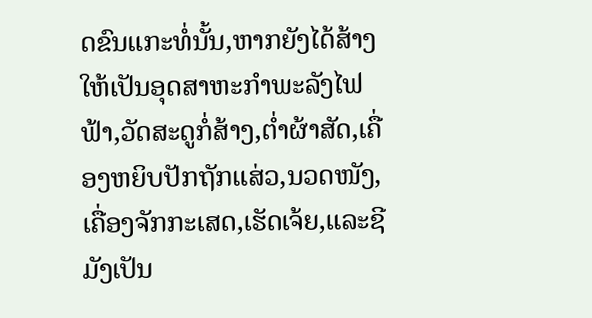ດຂົນແກະທໍ່ນັ້ນ,ຫາກຍັງໄດ້ສ້າງໃຫ້ເປັນອຸດສາຫະກຳພະລັງໄຟຟ້າ,ວັດສະດູກໍ່ສ້າງ,ຕ່ຳຜ້າສັດ,ເຄື່ອງຫຍິບປັກຖັກແສ່ວ,ນວດໜັງ,ເຄື່ອງຈັກກະເສດ,ເຮັດເຈ້ຍ,ແລະຊີມັງເປັນ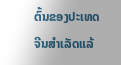ຕົ້ນຂອງປະເທດຈີນສຳເລັດແລ້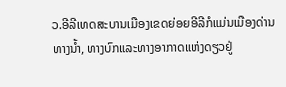ວ.ອີລີເທດສະບານເມືອງເຂດຍ່ອຍອີລີກໍແມ່ນເມືອງດ່ານທາງນ້ຳ, ທາງບົກແລະທາງອາກາດແຫ່ງດຽວຢູ່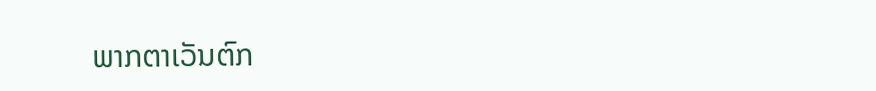ພາກຕາເວັນຕົກ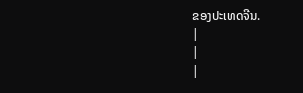ຂອງປະເທດຈີນ.
|
|
|